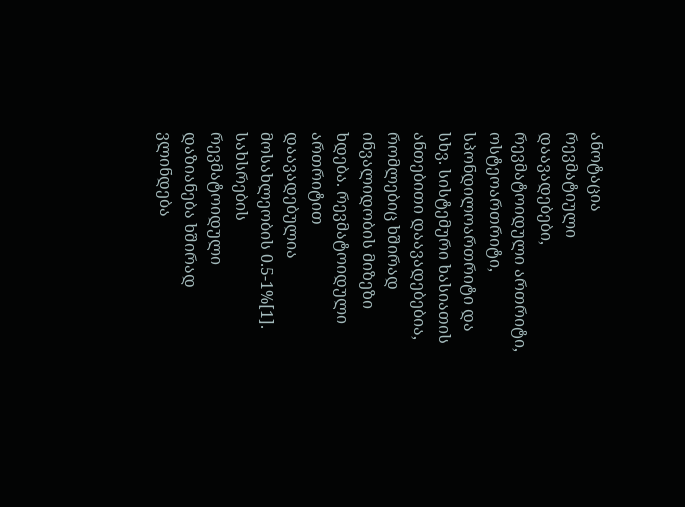ანოტაცია
რევმატიული დაავადებები, რევმატოიდული ართრიტი, ოსტეოართრიტი, სპონდილოართრიტი და სხვ. სისტემური ხასიათის ანთებითი დაავადებებია, რომლებიც ხშირად ინვალიდობის მიზეზი ხდება. რევმატოიდული ართრიტით დაავადებულია მოსახლეობის 0.5-1%[1]. სახსრების რევმატოიდული დაზიანება ხშირად ვლინდება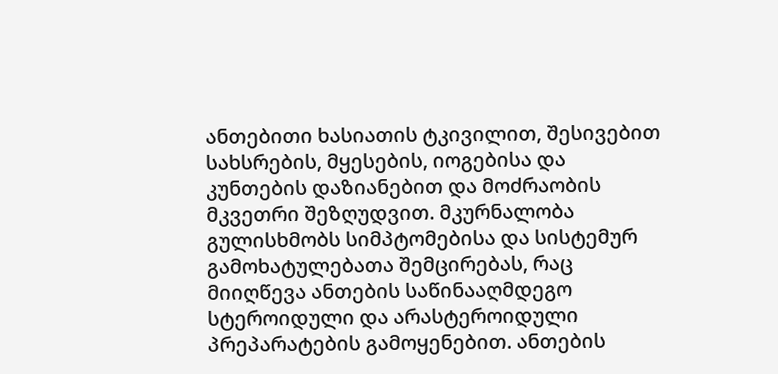ანთებითი ხასიათის ტკივილით, შესივებით სახსრების, მყესების, იოგებისა და კუნთების დაზიანებით და მოძრაობის მკვეთრი შეზღუდვით. მკურნალობა გულისხმობს სიმპტომებისა და სისტემურ გამოხატულებათა შემცირებას, რაც მიიღწევა ანთების საწინააღმდეგო სტეროიდული და არასტეროიდული პრეპარატების გამოყენებით. ანთების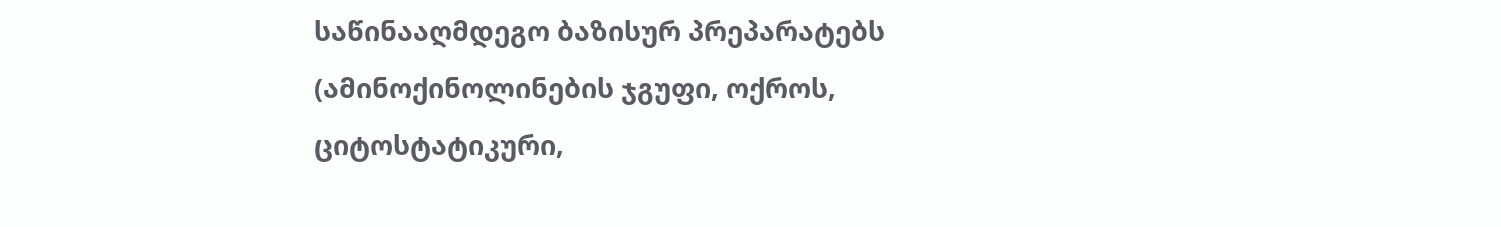საწინააღმდეგო ბაზისურ პრეპარატებს (ამინოქინოლინების ჯგუფი, ოქროს, ციტოსტატიკური,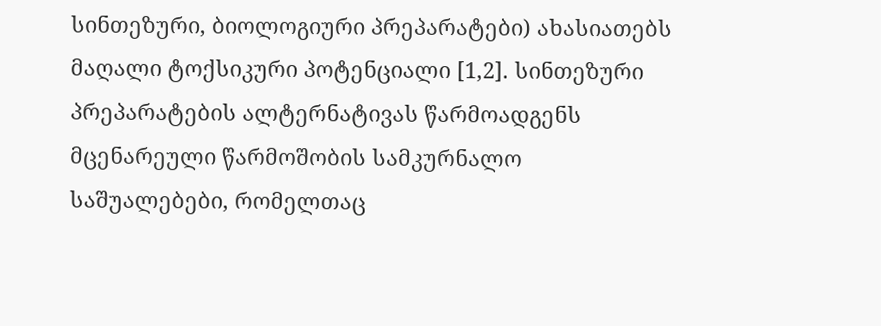სინთეზური, ბიოლოგიური პრეპარატები) ახასიათებს მაღალი ტოქსიკური პოტენციალი [1,2]. სინთეზური პრეპარატების ალტერნატივას წარმოადგენს მცენარეული წარმოშობის სამკურნალო საშუალებები, რომელთაც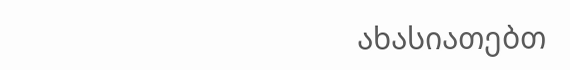ახასიათებთ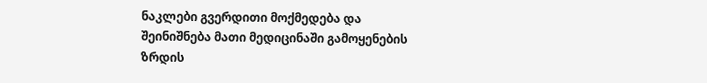ნაკლები გვერდითი მოქმედება და შეინიშნება მათი მედიცინაში გამოყენების ზრდის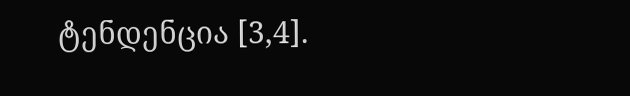ტენდენცია [3,4].